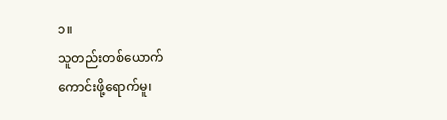၁။
သူတည်းတစ်ယောက်
ကောင်းဖို့ရောက်မူ၊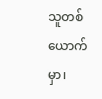သူတစ်ယောက်မှာ၊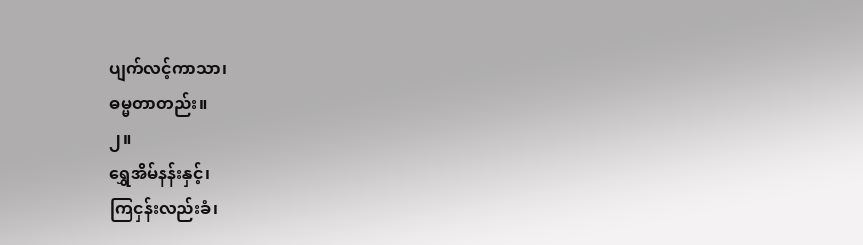ပျက်လင့်ကာသာ၊
ဓမ္မတာတည်း။
၂။
ရွှေအိမ်နန်းနှင့်၊
ကြငှန်းလည်းခံ၊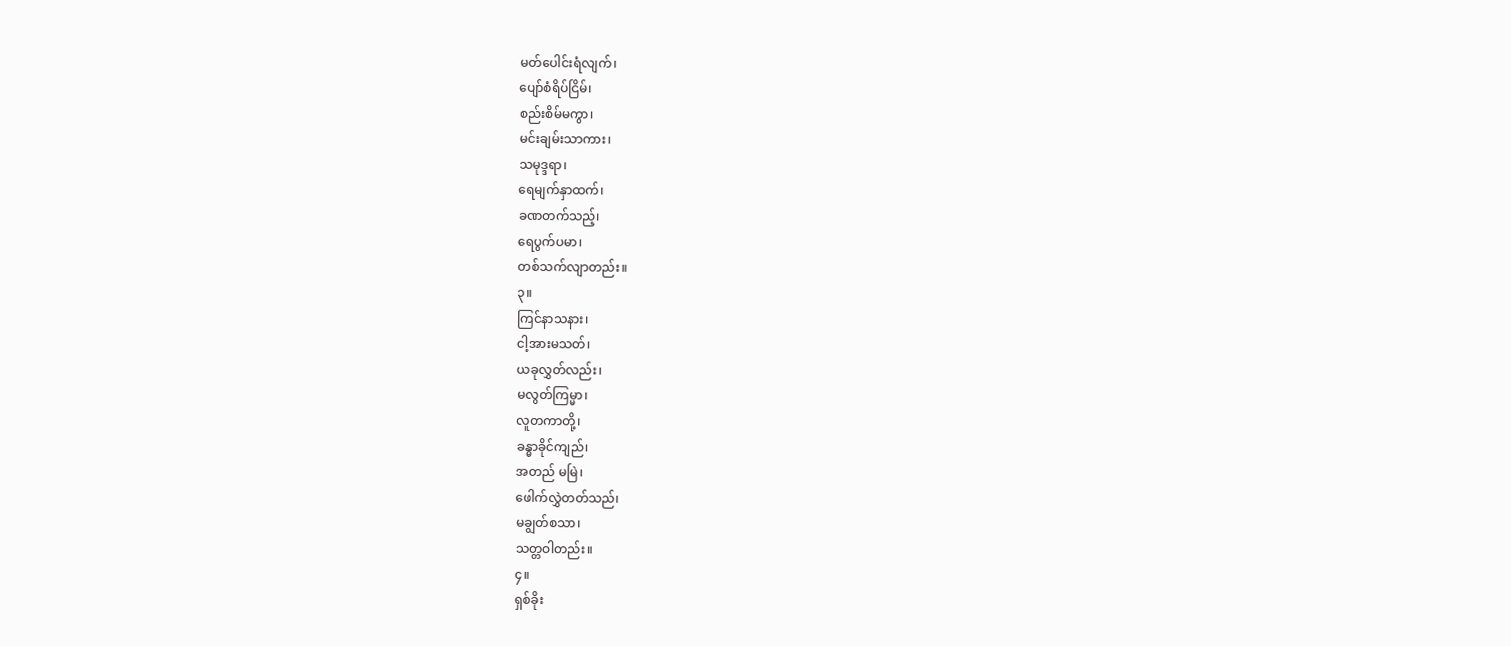မတ်ပေါင်းရံလျက်၊
ပျော်စံရိပ်ငြိမ်၊
စည်းစိမ်မကွာ၊
မင်းချမ်းသာကား၊
သမုဒ္ဒရာ၊
ရေမျက်နှာထက်၊
ခဏတက်သည့်၊
ရေပွက်ပမာ၊
တစ်သက်လျာတည်း။
၃။
ကြင်နာသနား၊
ငါ့အားမသတ်၊
ယခုလွှတ်လည်း၊
မလွတ်ကြမ္မာ၊
လူတကာတို့၊
ခန္ဓာခိုင်ကျည်၊
အတည် မမြဲ၊
ဖေါက်လွှဲတတ်သည်၊
မချွတ်စသာ၊
သတ္တဝါတည်း။
၄။
ရှစ်ခိုး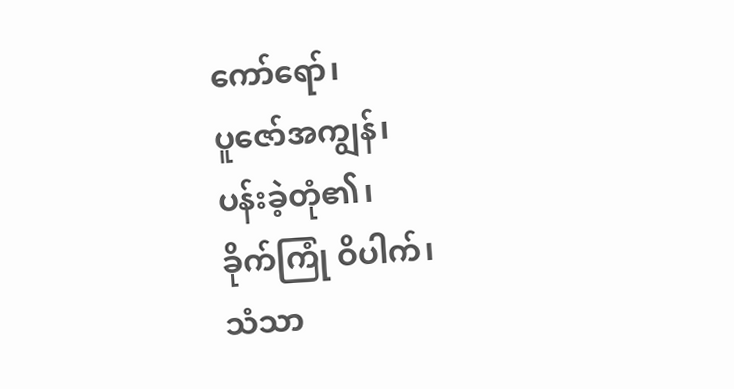ကော်ရော်၊
ပူဇော်အကျွန်၊
ပန်းခဲ့တုံ၏၊
ခိုက်ကြုံ ဝိပါက်၊
သံသာ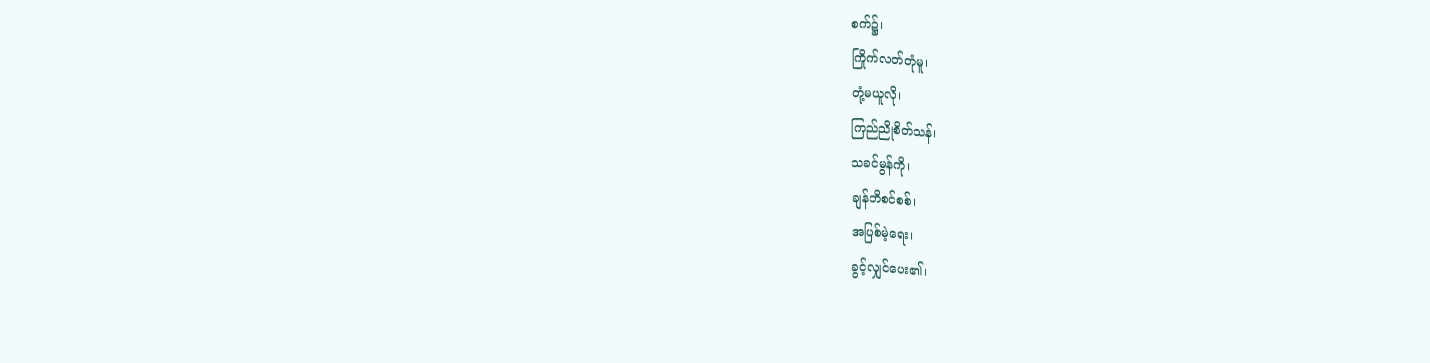စက်၌၊
ကြိုက်လတ်တုံမူ၊
တုံ့မယူလို၊
ကြည်ညိုစိတ်သန်၊
သခင်မွန်ကို၊
ချန်ဘိစင်စစ်၊
အပြစ်မဲ့ရေး၊
ခွင့်လျှင်ပေး၏၊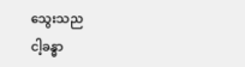သွေးသည
ငါ့ခန္ဓာ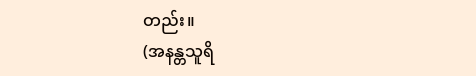တည်း။
(အနန္တသူရိ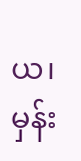ယ၊ မှန်း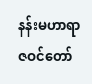နန်းမဟာရာဇဝင်တော်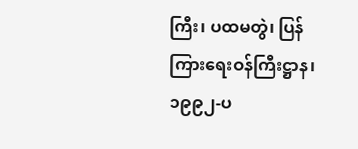ကြီး၊ ပထမတွဲ၊ ပြန်ကြားရေးဝန်ကြီးဋ္ဌာန၊ ၁၉၉၂-ပ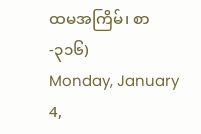ထမအကြိမ်၊ စာ-၃၁၆)
Monday, January 4,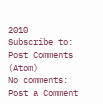2010
Subscribe to:
Post Comments (Atom)
No comments:
Post a Comment